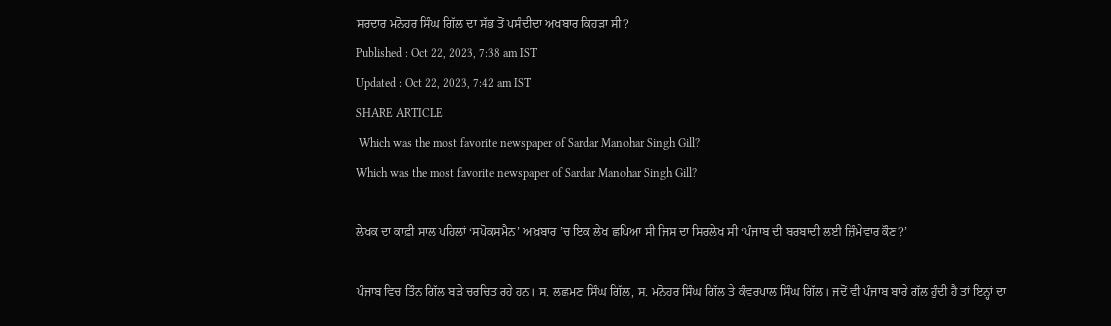ਸਰਦਾਰ ਮਨੋਹਰ ਸਿੰਘ ਗਿੱਲ ਦਾ ਸੱਭ ਤੋਂ ਪਸੰਦੀਦਾ ਅਖਬਾਰ ਕਿਹੜਾ ਸੀ?
Published : Oct 22, 2023, 7:38 am IST
Updated : Oct 22, 2023, 7:42 am IST
SHARE ARTICLE
 Which was the most favorite newspaper of Sardar Manohar Singh Gill?
Which was the most favorite newspaper of Sardar Manohar Singh Gill?

ਲੇਖਕ ਦਾ ਕਾਫ਼ੀ ਸਾਲ ਪਹਿਲਾਂ ‘ਸਪੋਕਸਮੈਨ’ ਅਖ਼ਬਾਰ ’ਚ ਇਕ ਲੇਖ ਛਪਿਆ ਸੀ ਜਿਸ ਦਾ ਸਿਰਲੇਖ ਸੀ ‘ਪੰਜਾਬ ਦੀ ਬਰਬਾਦੀ ਲਈ ਜ਼ਿੰਮੇਵਾਰ ਕੌਣ?’

ਪੰਜਾਬ ਵਿਚ ਤਿੰਨ ਗਿੱਲ ਬੜੇ ਚਰਚਿਤ ਰਹੇ ਹਨ। ਸ. ਲਛਮਣ ਸਿੰਘ ਗਿੱਲ, ਸ. ਮਨੋਹਰ ਸਿੰਘ ਗਿੱਲ ਤੇ ਕੰਵਰਪਾਲ ਸਿੰਘ ਗਿੱਲ। ਜਦੋਂ ਵੀ ਪੰਜਾਬ ਬਾਰੇ ਗੱਲ ਹੁੰਦੀ ਹੈ ਤਾਂ ਇਨ੍ਹਾਂ ਦਾ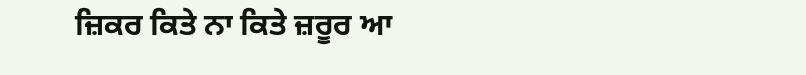ਜ਼ਿਕਰ ਕਿਤੇ ਨਾ ਕਿਤੇ ਜ਼ਰੂਰ ਆ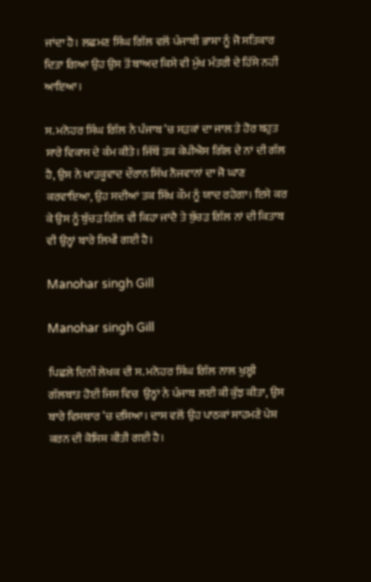ਜਾਂਦਾ ਹੈ। ਲਛਮਣ ਸਿੰਘ ਗਿੱਲ ਵਲੋਂ ਪੰਜਾਬੀ ਭਾਸ਼ਾ ਨੂੰ ਜੋ ਸਤਿਕਾਰ ਦਿਤਾ ਗਿਆ ਉਹ ਉਸ ਤੋਂ ਬਾਅਦ ਕਿਸੇ ਵੀ ਮੁੱਖ ਮੰਤਰੀ ਦੇ ਹਿੱਸੇ ਨਹੀਂ ਆਇਆ।

ਸ. ਮਨੋਹਰ ਸਿੰਘ ਗਿੱਲ ਨੇ ਪੰਜਾਬ ’ਚ ਸੜਕਾਂ ਦਾ ਜਾਲ ਤੇ ਹੋਰ ਬਹੁਤ ਸਾਰੇ ਵਿਕਾਸ ਦੇ ਕੰਮ ਕੀਤੇ। ਜਿੱਥੋਂ ਤਕ ਕੇਪੀਐਸ ਗਿੱਲ ਦੇ ਨਾਂ ਦੀ ਗੱਲ ਹੈ, ਉਸ ਨੇ ਖਾੜਕੂਵਾਦ ਦੌਰਾਨ ਸਿੱਖ ਨੌਜਵਾਨਾਂ ਦਾ ਜੋ ਘਾਣ ਕਰਵਾਇਆ, ਉਹ ਸਦੀਆਂ ਤਕ ਸਿੱਖ ਕੌਮ ਨੂੰ ਯਾਦ ਰਹੇਗਾ। ਇਸੇ ਕਰ ਕੇ ਉਸ ਨੂੰ ਬੁੱਚੜ ਗਿੱਲ ਵੀ ਕਿਹਾ ਜਾਂਦੈ ਤੇ ਬੁੱਚੜ ਗਿੱਲ ਨਾਂ ਦੀ ਕਿਤਾਬ ਵੀ ਉਨ੍ਹਾਂ ਬਾਰੇ ਲਿਖੀ ਗਈ ਹੈ।

Manohar singh Gill

Manohar singh Gill

ਪਿਛਲੇ ਦਿਨੀਂ ਲੇਖਕ ਦੀ ਸ. ਮਨੋਹਰ ਸਿੰਘ ਗਿੱਲ ਨਾਲ ਖੁਲ੍ਹੀ ਗੱਲਬਾਤ ਹੋਈ ਜਿਸ ਵਿਚ  ਉਨ੍ਹਾਂ ਨੇ ਪੰਜਾਬ ਲਈ ਕੀ ਕੁੱਝ ਕੀਤਾ, ਉਸ ਬਾਰੇ ਵਿਸਥਾਰ ’ਚ ਦਸਿਆ। ਦਾਸ ਵਲੋਂ ਉਹ ਪਾਠਕਾਂ ਸਾਹਮਣੇ ਪੇਸ਼ ਕਰਨ ਦੀ ਕੋਸ਼ਿਸ਼ ਕੀਤੀ ਗਈ ਹੈ।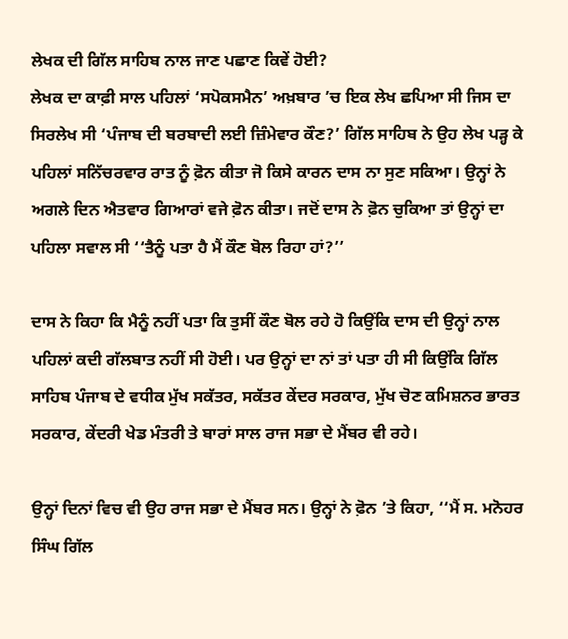ਲੇਖਕ ਦੀ ਗਿੱਲ ਸਾਹਿਬ ਨਾਲ ਜਾਣ ਪਛਾਣ ਕਿਵੇਂ ਹੋਈ?
ਲੇਖਕ ਦਾ ਕਾਫ਼ੀ ਸਾਲ ਪਹਿਲਾਂ ‘ਸਪੋਕਸਮੈਨ’ ਅਖ਼ਬਾਰ ’ਚ ਇਕ ਲੇਖ ਛਪਿਆ ਸੀ ਜਿਸ ਦਾ ਸਿਰਲੇਖ ਸੀ ‘ਪੰਜਾਬ ਦੀ ਬਰਬਾਦੀ ਲਈ ਜ਼ਿੰਮੇਵਾਰ ਕੌਣ?’ ਗਿੱਲ ਸਾਹਿਬ ਨੇ ਉਹ ਲੇਖ ਪੜ੍ਹ ਕੇ ਪਹਿਲਾਂ ਸਨਿੱਚਰਵਾਰ ਰਾਤ ਨੂੰ ਫ਼ੋਨ ਕੀਤਾ ਜੋ ਕਿਸੇ ਕਾਰਨ ਦਾਸ ਨਾ ਸੁਣ ਸਕਿਆ। ਉਨ੍ਹਾਂ ਨੇ ਅਗਲੇ ਦਿਨ ਐਤਵਾਰ ਗਿਆਰਾਂ ਵਜੇ ਫ਼ੋਨ ਕੀਤਾ। ਜਦੋਂ ਦਾਸ ਨੇ ਫ਼ੋਨ ਚੁਕਿਆ ਤਾਂ ਉਨ੍ਹਾਂ ਦਾ ਪਹਿਲਾ ਸਵਾਲ ਸੀ ‘‘ਤੈਨੂੰ ਪਤਾ ਹੈ ਮੈਂ ਕੌਣ ਬੋਲ ਰਿਹਾ ਹਾਂ?’’

ਦਾਸ ਨੇ ਕਿਹਾ ਕਿ ਮੈਨੂੰ ਨਹੀਂ ਪਤਾ ਕਿ ਤੁਸੀਂ ਕੌਣ ਬੋਲ ਰਹੇ ਹੋ ਕਿਉਂਕਿ ਦਾਸ ਦੀ ਉਨ੍ਹਾਂ ਨਾਲ ਪਹਿਲਾਂ ਕਦੀ ਗੱਲਬਾਤ ਨਹੀਂ ਸੀ ਹੋਈ। ਪਰ ਉਨ੍ਹਾਂ ਦਾ ਨਾਂ ਤਾਂ ਪਤਾ ਹੀ ਸੀ ਕਿਉਂਕਿ ਗਿੱਲ ਸਾਹਿਬ ਪੰਜਾਬ ਦੇ ਵਧੀਕ ਮੁੱਖ ਸਕੱਤਰ, ਸਕੱਤਰ ਕੇਂਦਰ ਸਰਕਾਰ, ਮੁੱਖ ਚੋਣ ਕਮਿਸ਼ਨਰ ਭਾਰਤ ਸਰਕਾਰ, ਕੇਂਦਰੀ ਖੇਡ ਮੰਤਰੀ ਤੇ ਬਾਰਾਂ ਸਾਲ ਰਾਜ ਸਭਾ ਦੇ ਮੈਂਬਰ ਵੀ ਰਹੇ।

ਉਨ੍ਹਾਂ ਦਿਨਾਂ ਵਿਚ ਵੀ ਉਹ ਰਾਜ ਸਭਾ ਦੇ ਮੈਂਬਰ ਸਨ। ਉਨ੍ਹਾਂ ਨੇ ਫ਼ੋਨ ’ਤੇ ਕਿਹਾ, ‘‘ਮੈਂ ਸ. ਮਨੋਹਰ ਸਿੰਘ ਗਿੱਲ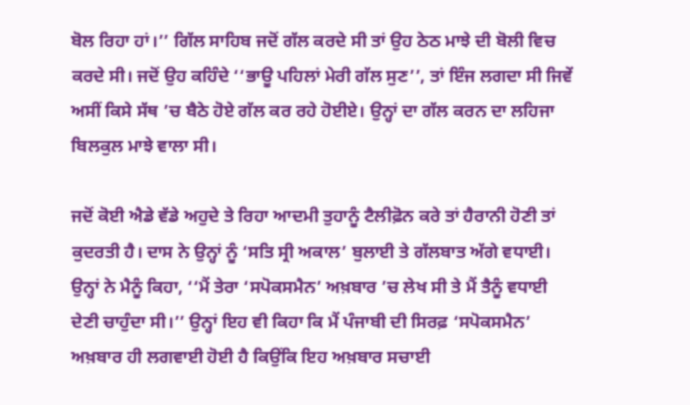ਬੋਲ ਰਿਹਾ ਹਾਂ।’’ ਗਿੱਲ ਸਾਹਿਬ ਜਦੋਂ ਗੱਲ ਕਰਦੇ ਸੀ ਤਾਂ ਉਹ ਠੇਠ ਮਾਝੇ ਦੀ ਬੋਲੀ ਵਿਚ ਕਰਦੇ ਸੀ। ਜਦੋਂ ਉਹ ਕਹਿੰਦੇ ‘‘ਭਾਊ ਪਹਿਲਾਂ ਮੇਰੀ ਗੱਲ ਸੁਣ’’, ਤਾਂ ਇੰਜ ਲਗਦਾ ਸੀ ਜਿਵੇਂ ਅਸੀਂ ਕਿਸੇ ਸੱਥ ’ਚ ਬੈਠੇ ਹੋਏ ਗੱਲ ਕਰ ਰਹੇ ਹੋਈਏ। ਉਨ੍ਹਾਂ ਦਾ ਗੱਲ ਕਰਨ ਦਾ ਲਹਿਜਾ ਬਿਲਕੁਲ ਮਾਝੇ ਵਾਲਾ ਸੀ।

ਜਦੋਂ ਕੋਈ ਐਡੇ ਵੱਡੇ ਅਹੁਦੇ ਤੇ ਰਿਹਾ ਆਦਮੀ ਤੁਹਾਨੂੰ ਟੈਲੀਫ਼ੋਨ ਕਰੇ ਤਾਂ ਹੈਰਾਨੀ ਹੋਣੀ ਤਾਂ ਕੁਦਰਤੀ ਹੈ। ਦਾਸ ਨੇ ਉਨ੍ਹਾਂ ਨੂੰ ‘ਸਤਿ ਸ੍ਰੀ ਅਕਾਲ’ ਬੁਲਾਈ ਤੇ ਗੱਲਬਾਤ ਅੱਗੇ ਵਧਾਈ। ਉਨ੍ਹਾਂ ਨੇ ਮੈਨੂੰ ਕਿਹਾ, ‘‘ਮੈਂ ਤੇਰਾ ‘ਸਪੋਕਸਮੈਨ’ ਅਖ਼ਬਾਰ ’ਚ ਲੇਖ ਸੀ ਤੇ ਮੈਂ ਤੈਨੂੰ ਵਧਾਈ ਦੇਣੀ ਚਾਹੁੰਦਾ ਸੀ।’’ ਉਨ੍ਹਾਂ ਇਹ ਵੀ ਕਿਹਾ ਕਿ ਮੈਂ ਪੰਜਾਬੀ ਦੀ ਸਿਰਫ਼ ‘ਸਪੋਕਸਮੈਨ’ ਅਖ਼ਬਾਰ ਹੀ ਲਗਵਾਈ ਹੋਈ ਹੈ ਕਿਉਂਕਿ ਇਹ ਅਖ਼ਬਾਰ ਸਚਾਈ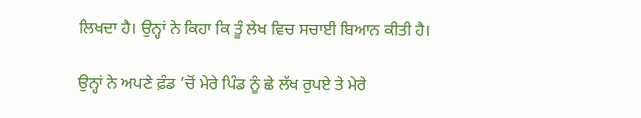ਲਿਖਦਾ ਹੈ। ਉਨ੍ਹਾਂ ਨੇ ਕਿਹਾ ਕਿ ਤੂੰ ਲੇਖ ਵਿਚ ਸਚਾਈ ਬਿਆਨ ਕੀਤੀ ਹੈ।

ਉਨ੍ਹਾਂ ਨੇ ਅਪਣੇ ਫ਼ੰਡ ’ਚੋਂ ਮੇਰੇ ਪਿੰਡ ਨੂੰ ਛੇ ਲੱਖ ਰੁਪਏ ਤੇ ਮੇਰੇ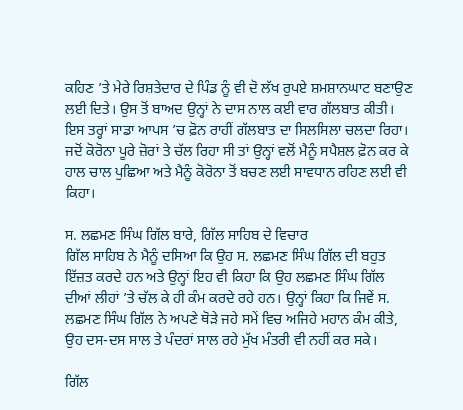ਕਹਿਣ ’ਤੇ ਮੇਰੇ ਰਿਸ਼ਤੇਦਾਰ ਦੇ ਪਿੰਡ ਨੂੰ ਵੀ ਦੋ ਲੱਖ ਰੁਪਏ ਸ਼ਮਸ਼ਾਨਘਾਟ ਬਣਾਉਣ ਲਈ ਦਿਤੇ। ਉਸ ਤੋਂ ਬਾਅਦ ਉਨ੍ਹਾਂ ਨੇ ਦਾਸ ਨਾਲ ਕਈ ਵਾਰ ਗੱਲਬਾਤ ਕੀਤੀ। ਇਸ ਤਰ੍ਹਾਂ ਸਾਡਾ ਆਪਸ ’ਚ ਫ਼ੋਨ ਰਾਹੀਂ ਗੱਲਬਾਤ ਦਾ ਸਿਲਸਿਲਾ ਚਲਦਾ ਰਿਹਾ। ਜਦੋਂ ਕੋਰੋਨਾ ਪੂਰੇ ਜ਼ੋਰਾਂ ਤੇ ਚੱਲ ਰਿਹਾ ਸੀ ਤਾਂ ਉਨ੍ਹਾਂ ਵਲੋਂ ਮੈਨੂੰ ਸਪੈਸ਼ਲ ਫ਼ੋਨ ਕਰ ਕੇ ਹਾਲ ਚਾਲ ਪੁਛਿਆ ਅਤੇ ਮੈਨੂੰ ਕੋਰੋਨਾ ਤੋਂ ਬਚਣ ਲਈ ਸਾਵਧਾਨ ਰਹਿਣ ਲਈ ਵੀ ਕਿਹਾ।

ਸ. ਲਛਮਣ ਸਿੰਘ ਗਿੱਲ ਬਾਰੇ, ਗਿੱਲ ਸਾਹਿਬ ਦੇ ਵਿਚਾਰ
ਗਿੱਲ ਸਾਹਿਬ ਨੇ ਮੈਨੂੰ ਦਸਿਆ ਕਿ ਉਹ ਸ. ਲਛਮਣ ਸਿੰਘ ਗਿੱਲ ਦੀ ਬਹੁਤ ਇੱਜ਼ਤ ਕਰਦੇ ਹਨ ਅਤੇ ਉਨ੍ਹਾਂ ਇਹ ਵੀ ਕਿਹਾ ਕਿ ਉਹ ਲਛਮਣ ਸਿੰਘ ਗਿੱਲ ਦੀਆਂ ਲੀਹਾਂ ’ਤੇ ਚੱਲ ਕੇ ਹੀ ਕੰਮ ਕਰਦੇ ਰਹੇ ਹਨ। ਉਨ੍ਹਾਂ ਕਿਹਾ ਕਿ ਜਿਵੇਂ ਸ. ਲਛਮਣ ਸਿੰਘ ਗਿੱਲ ਨੇ ਅਪਣੇ ਥੋੜੇ ਜਹੇ ਸਮੇਂ ਵਿਚ ਅਜਿਹੇ ਮਹਾਨ ਕੰਮ ਕੀਤੇ, ਉਹ ਦਸ-ਦਸ ਸਾਲ ਤੇ ਪੰਦਰਾਂ ਸਾਲ ਰਹੇ ਮੁੱਖ ਮੰਤਰੀ ਵੀ ਨਹੀਂ ਕਰ ਸਕੇ।

ਗਿੱਲ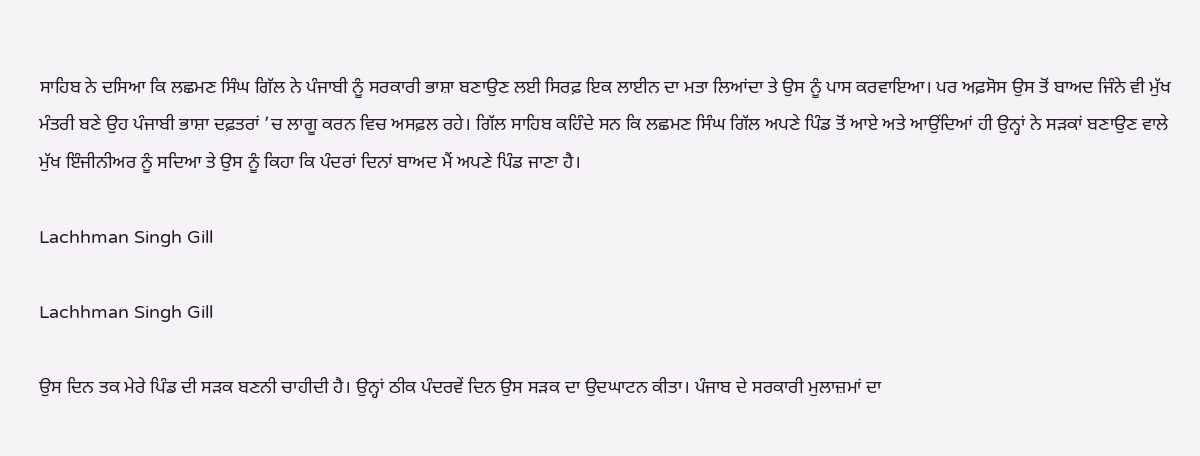ਸਾਹਿਬ ਨੇ ਦਸਿਆ ਕਿ ਲਛਮਣ ਸਿੰਘ ਗਿੱਲ ਨੇ ਪੰਜਾਬੀ ਨੂੰ ਸਰਕਾਰੀ ਭਾਸ਼ਾ ਬਣਾਉਣ ਲਈ ਸਿਰਫ਼ ਇਕ ਲਾਈਨ ਦਾ ਮਤਾ ਲਿਆਂਦਾ ਤੇ ਉਸ ਨੂੰ ਪਾਸ ਕਰਵਾਇਆ। ਪਰ ਅਫ਼ਸੋਸ ਉਸ ਤੋਂ ਬਾਅਦ ਜਿੰਨੇ ਵੀ ਮੁੱਖ ਮੰਤਰੀ ਬਣੇ ਉਹ ਪੰਜਾਬੀ ਭਾਸ਼ਾ ਦਫ਼ਤਰਾਂ ’ਚ ਲਾਗੂ ਕਰਨ ਵਿਚ ਅਸਫ਼ਲ ਰਹੇ। ਗਿੱਲ ਸਾਹਿਬ ਕਹਿੰਦੇ ਸਨ ਕਿ ਲਛਮਣ ਸਿੰਘ ਗਿੱਲ ਅਪਣੇ ਪਿੰਡ ਤੋਂ ਆਏ ਅਤੇ ਆਉਂਦਿਆਂ ਹੀ ਉਨ੍ਹਾਂ ਨੇ ਸੜਕਾਂ ਬਣਾਉਣ ਵਾਲੇ ਮੁੱਖ ਇੰਜੀਨੀਅਰ ਨੂੰ ਸਦਿਆ ਤੇ ਉਸ ਨੂੰ ਕਿਹਾ ਕਿ ਪੰਦਰਾਂ ਦਿਨਾਂ ਬਾਅਦ ਮੈਂ ਅਪਣੇ ਪਿੰਡ ਜਾਣਾ ਹੈ।

Lachhman Singh Gill

Lachhman Singh Gill

ਉਸ ਦਿਨ ਤਕ ਮੇਰੇ ਪਿੰਡ ਦੀ ਸੜਕ ਬਣਨੀ ਚਾਹੀਦੀ ਹੈ। ਉਨ੍ਹਾਂ ਠੀਕ ਪੰਦਰਵੇਂ ਦਿਨ ਉਸ ਸੜਕ ਦਾ ਉਦਘਾਟਨ ਕੀਤਾ। ਪੰਜਾਬ ਦੇ ਸਰਕਾਰੀ ਮੁਲਾਜ਼ਮਾਂ ਦਾ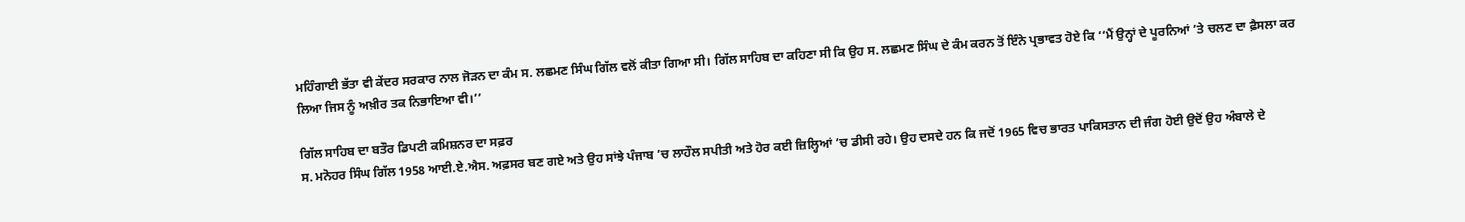ਮਹਿੰਗਾਈ ਭੱਤਾ ਵੀ ਕੇਂਦਰ ਸਰਕਾਰ ਨਾਲ ਜੋੜਨ ਦਾ ਕੰਮ ਸ. ਲਛਮਣ ਸਿੰਘ ਗਿੱਲ ਵਲੋਂ ਕੀਤਾ ਗਿਆ ਸੀ। ਗਿੱਲ ਸਾਹਿਬ ਦਾ ਕਹਿਣਾ ਸੀ ਕਿ ਉਹ ਸ. ਲਛਮਣ ਸਿੰਘ ਦੇ ਕੰਮ ਕਰਨ ਤੋਂ ਇੰਨੇ ਪ੍ਰਭਾਵਤ ਹੋਏ ਕਿ ‘‘ਮੈਂ ਉਨ੍ਹਾਂ ਦੇ ਪੂਰਨਿਆਂ ’ਤੇ ਚਲਣ ਦਾ ਫ਼ੈਸਲਾ ਕਰ ਲਿਆ ਜਿਸ ਨੂੰ ਅਖ਼ੀਰ ਤਕ ਨਿਭਾਇਆ ਵੀ।’’

ਗਿੱਲ ਸਾਹਿਬ ਦਾ ਬਤੌਰ ਡਿਪਟੀ ਕਮਿਸ਼ਨਰ ਦਾ ਸਫ਼ਰ
ਸ. ਮਨੋਹਰ ਸਿੰਘ ਗਿੱਲ 1958 ਆਈ.ਏ.ਐਸ. ਅਫ਼ਸਰ ਬਣ ਗਏ ਅਤੇ ਉਹ ਸਾਂਝੇ ਪੰਜਾਬ ’ਚ ਲਾਹੌਲ ਸਪੀਤੀ ਅਤੇ ਹੋਰ ਕਈ ਜ਼ਿਲ੍ਹਿਆਂ ’ਚ ਡੀਸੀ ਰਹੇ। ਉਹ ਦਸਦੇ ਹਨ ਕਿ ਜਦੋਂ 1965 ਵਿਚ ਭਾਰਤ ਪਾਕਿਸਤਾਨ ਦੀ ਜੰਗ ਹੋਈ ਉਦੋਂ ਉਹ ਅੰਬਾਲੇ ਦੇ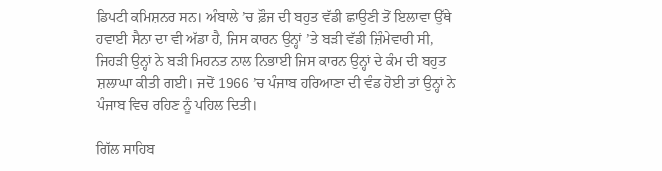ਡਿਪਟੀ ਕਮਿਸ਼ਨਰ ਸਨ। ਅੰਬਾਲੇ ’ਚ ਫ਼ੌਜ ਦੀ ਬਹੁਤ ਵੱਡੀ ਛਾਉਣੀ ਤੋਂ ਇਲਾਵਾ ਉੱਥੇ ਹਵਾਈ ਸੈਨਾ ਦਾ ਵੀ ਅੱਡਾ ਹੈ, ਜਿਸ ਕਾਰਨ ਉਨ੍ਹਾਂ ’ਤੇ ਬੜੀ ਵੱਡੀ ਜ਼ਿੰਮੇਵਾਰੀ ਸੀ, ਜਿਹੜੀ ਉਨ੍ਹਾਂ ਨੇ ਬੜੀ ਮਿਹਨਤ ਨਾਲ ਨਿਭਾਈ ਜਿਸ ਕਾਰਨ ਉਨ੍ਹਾਂ ਦੇ ਕੰਮ ਦੀ ਬਹੁਤ ਸ਼ਲਾਘਾ ਕੀਤੀ ਗਈ। ਜਦੋਂ 1966 ’ਚ ਪੰਜਾਬ ਹਰਿਆਣਾ ਦੀ ਵੰਡ ਹੋਈ ਤਾਂ ਉਨ੍ਹਾਂ ਨੇ ਪੰਜਾਬ ਵਿਚ ਰਹਿਣ ਨੂੰ ਪਹਿਲ ਦਿਤੀ।

ਗਿੱਲ ਸਾਹਿਬ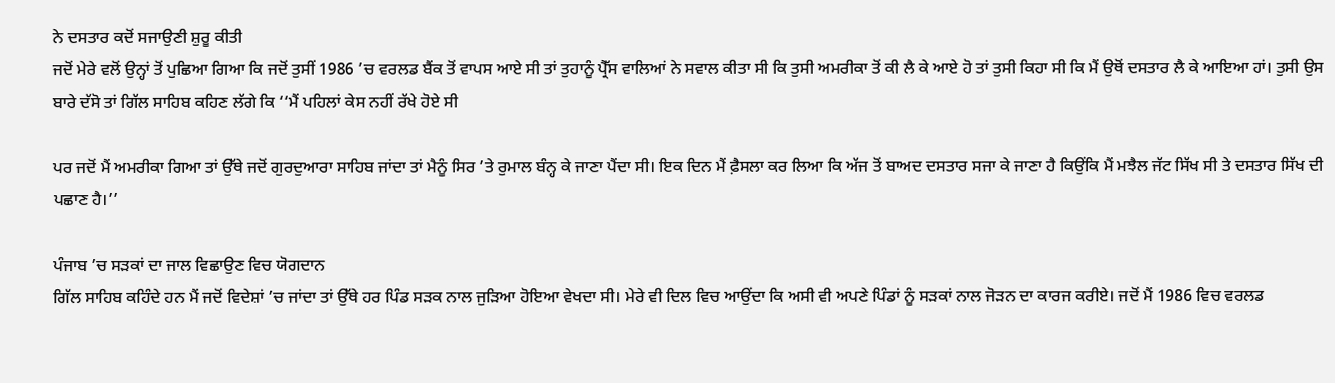ਨੇ ਦਸਤਾਰ ਕਦੋਂ ਸਜਾਉਣੀ ਸ਼ੁਰੂ ਕੀਤੀ
ਜਦੋਂ ਮੇਰੇ ਵਲੋਂ ਉਨ੍ਹਾਂ ਤੋਂ ਪੁਛਿਆ ਗਿਆ ਕਿ ਜਦੋਂ ਤੁਸੀਂ 1986 ’ਚ ਵਰਲਡ ਬੈਂਕ ਤੋਂ ਵਾਪਸ ਆਏ ਸੀ ਤਾਂ ਤੁਹਾਨੂੰ ਪ੍ਰੈੱਸ ਵਾਲਿਆਂ ਨੇ ਸਵਾਲ ਕੀਤਾ ਸੀ ਕਿ ਤੁਸੀ ਅਮਰੀਕਾ ਤੋਂ ਕੀ ਲੈ ਕੇ ਆਏ ਹੋ ਤਾਂ ਤੁਸੀ ਕਿਹਾ ਸੀ ਕਿ ਮੈਂ ਉਥੋਂ ਦਸਤਾਰ ਲੈ ਕੇ ਆਇਆ ਹਾਂ। ਤੁਸੀ ਉਸ ਬਾਰੇ ਦੱਸੋ ਤਾਂ ਗਿੱਲ ਸਾਹਿਬ ਕਹਿਣ ਲੱਗੇ ਕਿ ‘‘ਮੈਂ ਪਹਿਲਾਂ ਕੇਸ ਨਹੀਂ ਰੱਖੇ ਹੋਏ ਸੀ

ਪਰ ਜਦੋਂ ਮੈਂ ਅਮਰੀਕਾ ਗਿਆ ਤਾਂ ਉੱਥੇ ਜਦੋਂ ਗੁਰਦੁਆਰਾ ਸਾਹਿਬ ਜਾਂਦਾ ਤਾਂ ਮੈਨੂੰ ਸਿਰ ’ਤੇ ਰੁਮਾਲ ਬੰਨ੍ਹ ਕੇ ਜਾਣਾ ਪੈਂਦਾ ਸੀ। ਇਕ ਦਿਨ ਮੈਂ ਫ਼ੈਸਲਾ ਕਰ ਲਿਆ ਕਿ ਅੱਜ ਤੋਂ ਬਾਅਦ ਦਸਤਾਰ ਸਜਾ ਕੇ ਜਾਣਾ ਹੈ ਕਿਉਂਕਿ ਮੈਂ ਮਝੈਲ ਜੱਟ ਸਿੱਖ ਸੀ ਤੇ ਦਸਤਾਰ ਸਿੱਖ ਦੀ ਪਛਾਣ ਹੈ।’’

ਪੰਜਾਬ ’ਚ ਸੜਕਾਂ ਦਾ ਜਾਲ ਵਿਛਾਉਣ ਵਿਚ ਯੋਗਦਾਨ
ਗਿੱਲ ਸਾਹਿਬ ਕਹਿੰਦੇ ਹਨ ਮੈਂ ਜਦੋਂ ਵਿਦੇਸ਼ਾਂ ’ਚ ਜਾਂਦਾ ਤਾਂ ਉੱਥੇ ਹਰ ਪਿੰਡ ਸੜਕ ਨਾਲ ਜੁੜਿਆ ਹੋਇਆ ਵੇਖਦਾ ਸੀ। ਮੇਰੇ ਵੀ ਦਿਲ ਵਿਚ ਆਉਂਦਾ ਕਿ ਅਸੀ ਵੀ ਅਪਣੇ ਪਿੰਡਾਂ ਨੂੰ ਸੜਕਾਂ ਨਾਲ ਜੋੜਨ ਦਾ ਕਾਰਜ ਕਰੀਏ। ਜਦੋਂ ਮੈਂ 1986 ਵਿਚ ਵਰਲਡ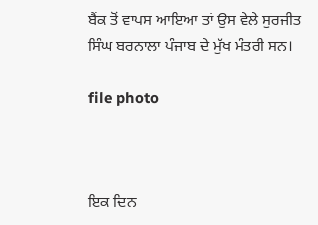ਬੈਂਕ ਤੋਂ ਵਾਪਸ ਆਇਆ ਤਾਂ ਉਸ ਵੇਲੇ ਸੁਰਜੀਤ ਸਿੰਘ ਬਰਨਾਲਾ ਪੰਜਾਬ ਦੇ ਮੁੱਖ ਮੰਤਰੀ ਸਨ।

file photo



ਇਕ ਦਿਨ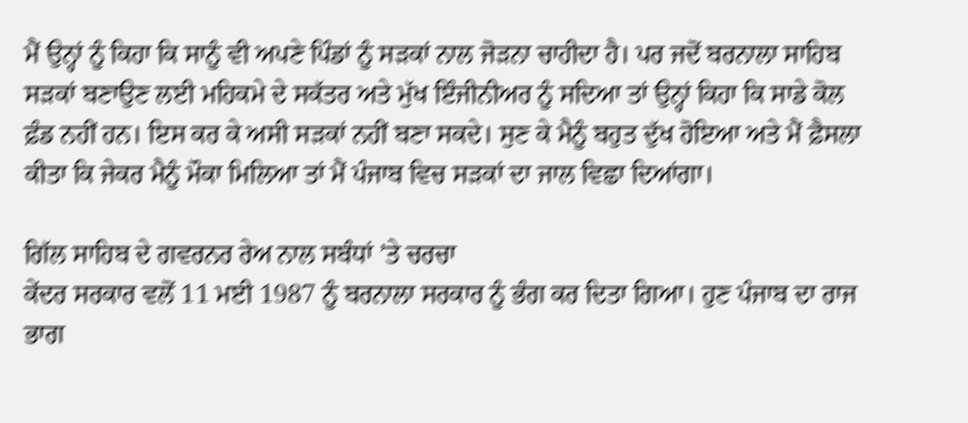ਮੈਂ ਉਨ੍ਹਾਂ ਨੂੰ ਕਿਹਾ ਕਿ ਸਾਨੂੰ ਵੀ ਅਪਣੇ ਪਿੰਡਾਂ ਨੂੰ ਸੜਕਾਂ ਨਾਲ ਜੋੜਨਾ ਚਾਹੀਦਾ ਹੈ। ਪਰ ਜਦੋਂ ਬਰਨਾਲਾ ਸਾਹਿਬ ਸੜਕਾਂ ਬਣਾਉਣ ਲਈ ਮਹਿਕਮੇ ਦੇ ਸਕੱਤਰ ਅਤੇ ਮੁੱਖ ਇੰਜੀਨੀਅਰ ਨੂੰ ਸਦਿਆ ਤਾਂ ਉਨ੍ਹਾਂ ਕਿਹਾ ਕਿ ਸਾਡੇ ਕੋਲ ਫ਼ੰਡ ਨਹੀਂ ਹਨ। ਇਸ ਕਰ ਕੇ ਅਸੀ ਸੜਕਾਂ ਨਹੀਂ ਬਣਾ ਸਕਦੇ। ਸੁਣ ਕੇ ਮੈਨੂੰ ਬਹੁਤ ਦੁੱਖ ਹੋਇਆ ਅਤੇ ਮੈਂ ਫ਼ੈਸਲਾ ਕੀਤਾ ਕਿ ਜੇਕਰ ਮੈਨੂੰ ਮੌਕਾ ਮਿਲਿਆ ਤਾਂ ਮੈਂ ਪੰਜਾਬ ਵਿਚ ਸੜਕਾਂ ਦਾ ਜਾਲ ਵਿਛਾ ਦਿਆਂਗਾ।

ਗਿੱਲ ਸਾਹਿਬ ਦੇ ਗਵਰਨਰ ਰੇਅ ਨਾਲ ਸਬੰਧਾਂ ’ਤੇ ਚਰਚਾ
ਕੇਂਦਰ ਸਰਕਾਰ ਵਲੋਂ 11 ਮਈ 1987 ਨੂੰ ਬਰਨਾਲਾ ਸਰਕਾਰ ਨੂੰ ਭੰਗ ਕਰ ਦਿਤਾ ਗਿਆ। ਹੁਣ ਪੰਜਾਬ ਦਾ ਰਾਜ ਭਾਗ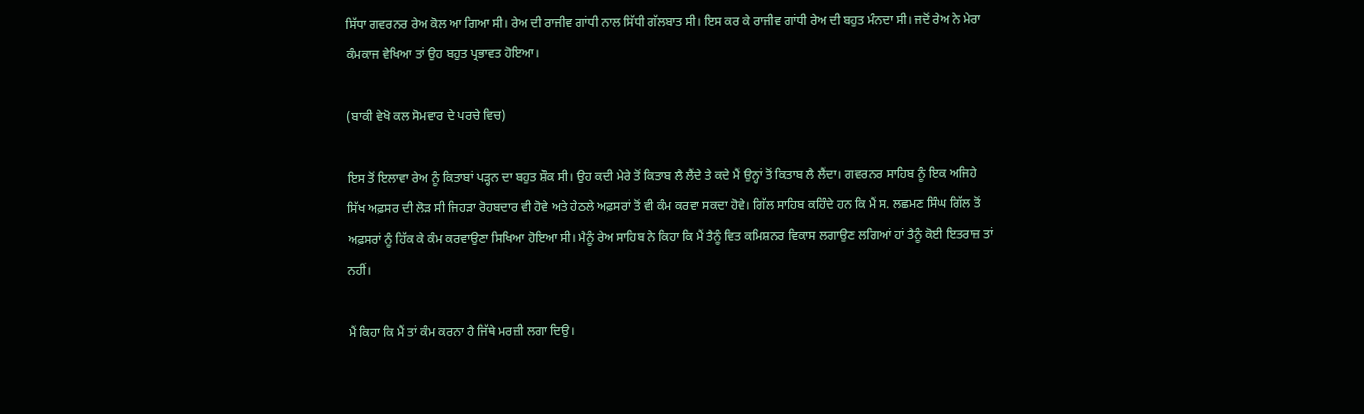ਸਿੱਧਾ ਗਵਰਨਰ ਰੇਅ ਕੋਲ ਆ ਗਿਆ ਸੀ। ਰੇਅ ਦੀ ਰਾਜੀਵ ਗਾਂਧੀ ਨਾਲ ਸਿੱਧੀ ਗੱਲਬਾਤ ਸੀ। ਇਸ ਕਰ ਕੇ ਰਾਜੀਵ ਗਾਂਧੀ ਰੇਅ ਦੀ ਬਹੁਤ ਮੰਨਦਾ ਸੀ। ਜਦੋਂ ਰੇਅ ਨੇ ਮੇਰਾ ਕੰਮਕਾਜ ਵੇਖਿਆ ਤਾਂ ਉਹ ਬਹੁਤ ਪ੍ਰਭਾਵਤ ਹੋਇਆ।

(ਬਾਕੀ ਵੇਖੋ ਕਲ ਸੋਮਵਾਰ ਦੇ ਪਰਚੇ ਵਿਚ)

ਇਸ ਤੋਂ ਇਲਾਵਾ ਰੇਅ ਨੂੰ ਕਿਤਾਬਾਂ ਪੜ੍ਹਨ ਦਾ ਬਹੁਤ ਸ਼ੌਕ ਸੀ। ਉਹ ਕਦੀ ਮੇਰੇ ਤੋਂ ਕਿਤਾਬ ਲੈ ਲੈਂਦੇ ਤੇ ਕਦੇ ਮੈਂ ਉਨ੍ਹਾਂ ਤੋਂ ਕਿਤਾਬ ਲੈ ਲੈਂਦਾ। ਗਵਰਨਰ ਸਾਹਿਬ ਨੂੰ ਇਕ ਅਜਿਹੇ ਸਿੱਖ ਅਫ਼ਸਰ ਦੀ ਲੋੜ ਸੀ ਜਿਹੜਾ ਰੋਹਬਦਾਰ ਵੀ ਹੋਵੇ ਅਤੇ ਹੇਠਲੇ ਅਫ਼ਸਰਾਂ ਤੋਂ ਵੀ ਕੰਮ ਕਰਵਾ ਸਕਦਾ ਹੋਵੇ। ਗਿੱਲ ਸਾਹਿਬ ਕਹਿੰਦੇ ਹਨ ਕਿ ਮੈਂ ਸ. ਲਛਮਣ ਸਿੰਘ ਗਿੱਲ ਤੋਂ ਅਫ਼ਸਰਾਂ ਨੂੰ ਹਿੱਕ ਕੇ ਕੰਮ ਕਰਵਾਉਣਾ ਸਿਖਿਆ ਹੋਇਆ ਸੀ। ਮੈਨੂੰ ਰੇਅ ਸਾਹਿਬ ਨੇ ਕਿਹਾ ਕਿ ਮੈਂ ਤੈਨੂੰ ਵਿਤ ਕਮਿਸ਼ਨਰ ਵਿਕਾਸ ਲਗਾਉਣ ਲਗਿਆਂ ਹਾਂ ਤੈਨੂੰ ਕੋਈ ਇਤਰਾਜ਼ ਤਾਂ ਨਹੀਂ।

ਮੈਂ ਕਿਹਾ ਕਿ ਮੈਂ ਤਾਂ ਕੰਮ ਕਰਨਾ ਹੈ ਜਿੱਥੇ ਮਰਜ਼ੀ ਲਗਾ ਦਿਉ।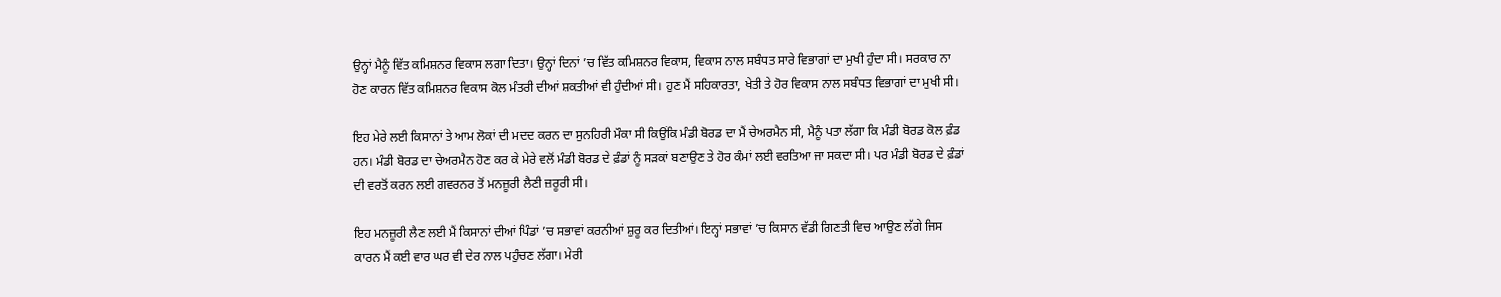ਉਨ੍ਹਾਂ ਮੈਨੂੰ ਵਿੱਤ ਕਮਿਸ਼ਨਰ ਵਿਕਾਸ ਲਗਾ ਦਿਤਾ। ਉਨ੍ਹਾਂ ਦਿਨਾਂ ’ਚ ਵਿੱਤ ਕਮਿਸ਼ਨਰ ਵਿਕਾਸ, ਵਿਕਾਸ ਨਾਲ ਸਬੰਧਤ ਸਾਰੇ ਵਿਭਾਗਾਂ ਦਾ ਮੁਖੀ ਹੁੰਦਾ ਸੀ। ਸਰਕਾਰ ਨਾ ਹੋਣ ਕਾਰਨ ਵਿੱਤ ਕਮਿਸ਼ਨਰ ਵਿਕਾਸ ਕੋਲ ਮੰਤਰੀ ਦੀਆਂ ਸ਼ਕਤੀਆਂ ਵੀ ਹੁੰਦੀਆਂ ਸੀ। ਹੁਣ ਮੈਂ ਸਹਿਕਾਰਤਾ, ਖੇਤੀ ਤੇ ਹੋਰ ਵਿਕਾਸ ਨਾਲ ਸਬੰਧਤ ਵਿਭਾਗਾਂ ਦਾ ਮੁਖੀ ਸੀ।

ਇਹ ਮੇਰੇ ਲਈ ਕਿਸਾਨਾਂ ਤੇ ਆਮ ਲੋਕਾਂ ਦੀ ਮਦਦ ਕਰਨ ਦਾ ਸੁਨਹਿਰੀ ਮੌਕਾ ਸੀ ਕਿਉਂਕਿ ਮੰਡੀ ਬੋਰਡ ਦਾ ਮੈਂ ਚੇਅਰਮੈਨ ਸੀ, ਮੈਨੂੰ ਪਤਾ ਲੱਗਾ ਕਿ ਮੰਡੀ ਬੋਰਡ ਕੋਲ ਫ਼ੰਡ ਹਨ। ਮੰਡੀ ਬੋਰਡ ਦਾ ਚੇਅਰਮੈਨ ਹੋਣ ਕਰ ਕੇ ਮੇਰੇ ਵਲੋਂ ਮੰਡੀ ਬੋਰਡ ਦੇ ਫ਼ੰਡਾਂ ਨੂੰ ਸੜਕਾਂ ਬਣਾਉਣ ਤੇ ਹੋਰ ਕੰਮਾਂ ਲਈ ਵਰਤਿਆ ਜਾ ਸਕਦਾ ਸੀ। ਪਰ ਮੰਡੀ ਬੋਰਡ ਦੇ ਫ਼ੰਡਾਂ ਦੀ ਵਰਤੋਂ ਕਰਨ ਲਈ ਗਵਰਨਰ ਤੋਂ ਮਨਜ਼ੂਰੀ ਲੈਣੀ ਜ਼ਰੂਰੀ ਸੀ।

ਇਹ ਮਨਜ਼ੂਰੀ ਲੈਣ ਲਈ ਮੈਂ ਕਿਸਾਨਾਂ ਦੀਆਂ ਪਿੰਡਾਂ ’ਚ ਸਭਾਵਾਂ ਕਰਨੀਆਂ ਸ਼ੁਰੂ ਕਰ ਦਿਤੀਆਂ। ਇਨ੍ਹਾਂ ਸਭਾਵਾਂ ’ਚ ਕਿਸਾਨ ਵੱਡੀ ਗਿਣਤੀ ਵਿਚ ਆਉਣ ਲੱਗੇ ਜਿਸ ਕਾਰਨ ਮੈਂ ਕਈ ਵਾਰ ਘਰ ਵੀ ਦੇਰ ਨਾਲ ਪਹੁੰਚਣ ਲੱਗਾ। ਮੇਰੀ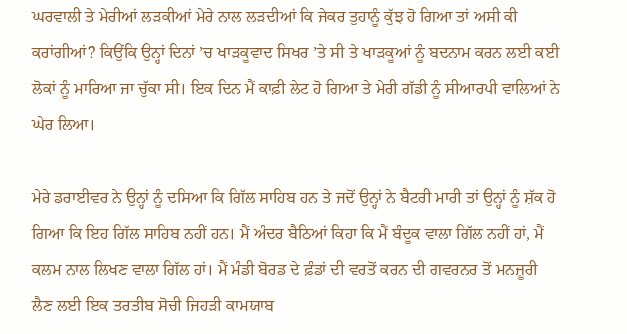ਘਰਵਾਲੀ ਤੇ ਮੇਰੀਆਂ ਲੜਕੀਆਂ ਮੇਰੇ ਨਾਲ ਲੜਦੀਆਂ ਕਿ ਜੇਕਰ ਤੁਹਾਨੂੰ ਕੁੱਝ ਹੋ ਗਿਆ ਤਾਂ ਅਸੀ ਕੀ ਕਰਾਂਗੀਆਂ? ਕਿਉਂਕਿ ਉਨ੍ਹਾਂ ਦਿਨਾਂ ’ਚ ਖਾੜਕੂਵਾਦ ਸਿਖਰ ’ਤੇ ਸੀ ਤੇ ਖਾੜਕੂਆਂ ਨੂੰ ਬਦਨਾਮ ਕਰਨ ਲਈ ਕਈ ਲੋਕਾਂ ਨੂੰ ਮਾਰਿਆ ਜਾ ਚੁੱਕਾ ਸੀ। ਇਕ ਦਿਨ ਮੈਂ ਕਾਫ਼ੀ ਲੇਟ ਹੋ ਗਿਆ ਤੇ ਮੇਰੀ ਗੱਡੀ ਨੂੰ ਸੀਆਰਪੀ ਵਾਲਿਆਂ ਨੇ ਘੇਰ ਲਿਆ।

ਮੇਰੇ ਡਰਾਈਵਰ ਨੇ ਉਨ੍ਹਾਂ ਨੂੰ ਦਸਿਆ ਕਿ ਗਿੱਲ ਸਾਹਿਬ ਹਨ ਤੇ ਜਦੋਂ ਉਨ੍ਹਾਂ ਨੇ ਬੈਟਰੀ ਮਾਰੀ ਤਾਂ ਉਨ੍ਹਾਂ ਨੂੰ ਸ਼ੱਕ ਹੋ ਗਿਆ ਕਿ ਇਹ ਗਿੱਲ ਸਾਹਿਬ ਨਹੀਂ ਹਨ। ਮੈਂ ਅੰਦਰ ਬੈਠਿਆਂ ਕਿਹਾ ਕਿ ਮੈਂ ਬੰਦੂਕ ਵਾਲਾ ਗਿੱਲ ਨਹੀਂ ਹਾਂ, ਮੈਂ ਕਲਮ ਨਾਲ ਲਿਖਣ ਵਾਲਾ ਗਿੱਲ ਹਾਂ। ਮੈਂ ਮੰਡੀ ਬੋਰਡ ਦੇ ਫ਼ੰਡਾਂ ਦੀ ਵਰਤੋਂ ਕਰਨ ਦੀ ਗਵਰਨਰ ਤੋਂ ਮਨਜ਼ੂਰੀ ਲੈਣ ਲਈ ਇਕ ਤਰਤੀਬ ਸੋਚੀ ਜਿਹੜੀ ਕਾਮਯਾਬ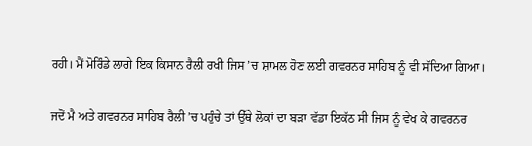ਰਹੀ। ਮੈਂ ਮੋਰਿੰਡੇ ਲਾਗੇ ਇਕ ਕਿਸਾਨ ਰੈਲੀ ਰਖੀ ਜਿਸ ’ਚ ਸ਼ਾਮਲ ਹੋਣ ਲਈ ਗਵਰਨਰ ਸਾਹਿਬ ਨੂੰ ਵੀ ਸੱਦਿਆ ਗਿਆ।

ਜਦੋਂ ਮੈ ਅਤੇ ਗਵਰਨਰ ਸਾਹਿਬ ਰੈਲੀ ’ਚ ਪਹੁੰਚੇ ਤਾਂ ਉੱਥੇ ਲੋਕਾਂ ਦਾ ਬੜਾ ਵੱਡਾ ਇਕੱਠ ਸੀ ਜਿਸ ਨੂੰ ਵੇਖ ਕੇ ਗਵਰਨਰ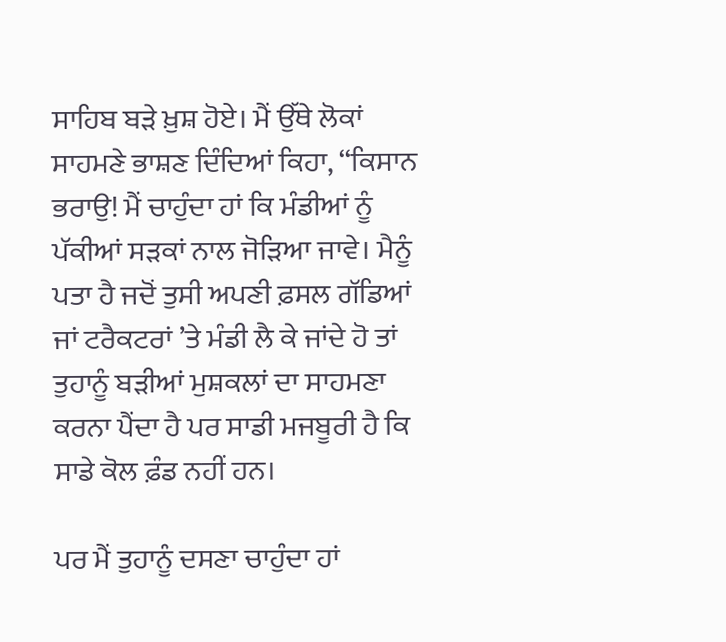ਸਾਹਿਬ ਬੜੇ ਖ਼ੁਸ਼ ਹੋਏ। ਮੈਂ ਉੱਥੇ ਲੋਕਾਂ ਸਾਹਮਣੇ ਭਾਸ਼ਣ ਦਿੰਦਿਆਂ ਕਿਹਾ, ‘‘ਕਿਸਾਨ ਭਰਾਉ! ਮੈਂ ਚਾਹੁੰਦਾ ਹਾਂ ਕਿ ਮੰਡੀਆਂ ਨੂੰ ਪੱਕੀਆਂ ਸੜਕਾਂ ਨਾਲ ਜੋੜਿਆ ਜਾਵੇ। ਮੈਨੂੰ ਪਤਾ ਹੈ ਜਦੋਂ ਤੁਸੀ ਅਪਣੀ ਫ਼ਸਲ ਗੱਡਿਆਂ ਜਾਂ ਟਰੈਕਟਰਾਂ ’ਤੇ ਮੰਡੀ ਲੈ ਕੇ ਜਾਂਦੇ ਹੋ ਤਾਂ ਤੁਹਾਨੂੰ ਬੜੀਆਂ ਮੁਸ਼ਕਲਾਂ ਦਾ ਸਾਹਮਣਾ ਕਰਨਾ ਪੈਂਦਾ ਹੈ ਪਰ ਸਾਡੀ ਮਜਬੂਰੀ ਹੈ ਕਿ ਸਾਡੇ ਕੋਲ ਫ਼ੰਡ ਨਹੀਂ ਹਨ।

ਪਰ ਮੈਂ ਤੁਹਾਨੂੰ ਦਸਣਾ ਚਾਹੁੰਦਾ ਹਾਂ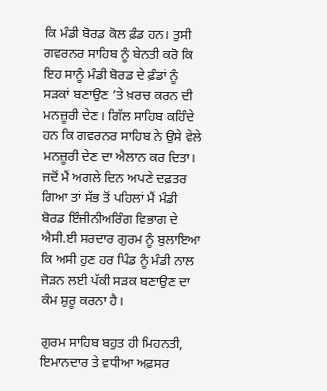ਕਿ ਮੰਡੀ ਬੋਰਡ ਕੋਲ ਫ਼ੰਡ ਹਨ। ਤੁਸੀ ਗਵਰਨਰ ਸਾਹਿਬ ਨੂੰ ਬੇਨਤੀ ਕਰੋ ਕਿ ਇਹ ਸਾਨੂੰ ਮੰਡੀ ਬੋਰਡ ਦੇ ਫ਼ੰਡਾਂ ਨੂੰ ਸੜਕਾਂ ਬਣਾਉਣ ’ਤੇ ਖ਼ਰਚ ਕਰਨ ਦੀ ਮਨਜ਼ੂਰੀ ਦੇਣ। ਗਿੱਲ ਸਾਹਿਬ ਕਹਿੰਦੇ ਹਨ ਕਿ ਗਵਰਨਰ ਸਾਹਿਬ ਨੇ ਉਸੇ ਵੇਲੇ ਮਨਜ਼ੂਰੀ ਦੇਣ ਦਾ ਐਲਾਨ ਕਰ ਦਿਤਾ। ਜਦੋਂ ਮੈਂ ਅਗਲੇ ਦਿਨ ਅਪਣੇ ਦਫ਼ਤਰ ਗਿਆ ਤਾਂ ਸੱਭ ਤੋਂ ਪਹਿਲਾਂ ਮੈਂ ਮੰਡੀ ਬੋਰਡ ਇੰਜੀਨੀਅਰਿੰਗ ਵਿਭਾਗ ਦੇ ਐਸੀ.ਈ ਸਰਦਾਰ ਗੁਰਮ ਨੂੰ ਬੁਲਾਇਆ ਕਿ ਅਸੀ ਹੁਣ ਹਰ ਪਿੰਡ ਨੂੰ ਮੰਡੀ ਨਾਲ ਜੋੜਨ ਲਈ ਪੱਕੀ ਸੜਕ ਬਣਾਉਣ ਦਾ ਕੰਮ ਸ਼ੁਰੂ ਕਰਨਾ ਹੈ।

ਗੁਰਮ ਸਾਹਿਬ ਬਹੁਤ ਹੀ ਮਿਹਨਤੀ, ਇਮਾਨਦਾਰ ਤੇ ਵਧੀਆ ਅਫ਼ਸਰ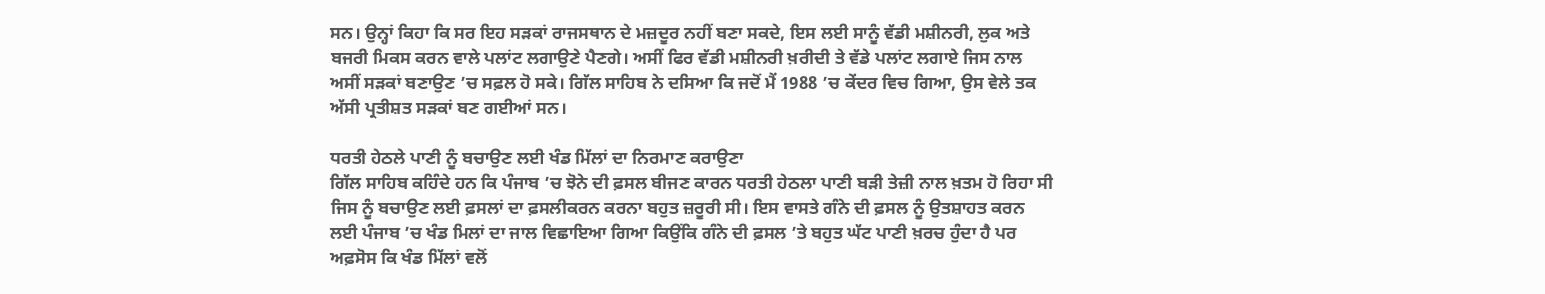ਸਨ। ਉਨ੍ਹਾਂ ਕਿਹਾ ਕਿ ਸਰ ਇਹ ਸੜਕਾਂ ਰਾਜਸਥਾਨ ਦੇ ਮਜ਼ਦੂਰ ਨਹੀਂ ਬਣਾ ਸਕਦੇ, ਇਸ ਲਈ ਸਾਨੂੰ ਵੱਡੀ ਮਸ਼ੀਨਰੀ, ਲੁਕ ਅਤੇ ਬਜਰੀ ਮਿਕਸ ਕਰਨ ਵਾਲੇ ਪਲਾਂਟ ਲਗਾਉਣੇ ਪੈਣਗੇ। ਅਸੀਂ ਫਿਰ ਵੱਡੀ ਮਸ਼ੀਨਰੀ ਖ਼ਰੀਦੀ ਤੇ ਵੱਡੇ ਪਲਾਂਟ ਲਗਾਏ ਜਿਸ ਨਾਲ ਅਸੀਂ ਸੜਕਾਂ ਬਣਾਉਣ ’ਚ ਸਫ਼ਲ ਹੋ ਸਕੇ। ਗਿੱਲ ਸਾਹਿਬ ਨੇ ਦਸਿਆ ਕਿ ਜਦੋਂ ਮੈਂ 1988 ’ਚ ਕੇਂਦਰ ਵਿਚ ਗਿਆ, ਉਸ ਵੇਲੇ ਤਕ ਅੱਸੀ ਪ੍ਰਤੀਸ਼ਤ ਸੜਕਾਂ ਬਣ ਗਈਆਂ ਸਨ।

ਧਰਤੀ ਹੇਠਲੇ ਪਾਣੀ ਨੂੰ ਬਚਾਉਣ ਲਈ ਖੰਡ ਮਿੱਲਾਂ ਦਾ ਨਿਰਮਾਣ ਕਰਾਉਣਾ
ਗਿੱਲ ਸਾਹਿਬ ਕਹਿੰਦੇ ਹਨ ਕਿ ਪੰਜਾਬ ’ਚ ਝੋਨੇ ਦੀ ਫ਼ਸਲ ਬੀਜਣ ਕਾਰਨ ਧਰਤੀ ਹੇਠਲਾ ਪਾਣੀ ਬੜੀ ਤੇਜ਼ੀ ਨਾਲ ਖ਼ਤਮ ਹੋ ਰਿਹਾ ਸੀ ਜਿਸ ਨੂੰ ਬਚਾਉਣ ਲਈ ਫ਼ਸਲਾਂ ਦਾ ਫ਼ਸਲੀਕਰਨ ਕਰਨਾ ਬਹੁਤ ਜ਼ਰੂਰੀ ਸੀ। ਇਸ ਵਾਸਤੇ ਗੰਨੇ ਦੀ ਫ਼ਸਲ ਨੂੰ ਉਤਸ਼ਾਹਤ ਕਰਨ ਲਈ ਪੰਜਾਬ ’ਚ ਖੰਡ ਮਿਲਾਂ ਦਾ ਜਾਲ ਵਿਛਾਇਆ ਗਿਆ ਕਿਉਂਕਿ ਗੰਨੇ ਦੀ ਫ਼ਸਲ ’ਤੇ ਬਹੁਤ ਘੱਟ ਪਾਣੀ ਖ਼ਰਚ ਹੁੰਦਾ ਹੈ ਪਰ ਅਫ਼ਸੋਸ ਕਿ ਖੰਡ ਮਿੱਲਾਂ ਵਲੋਂ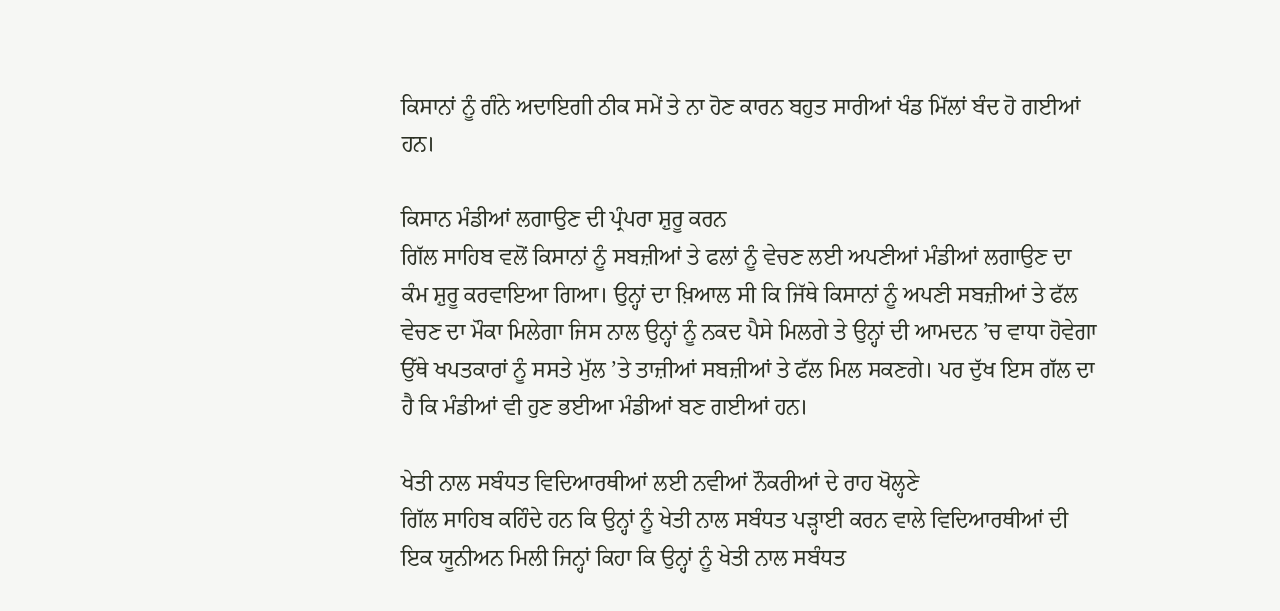ਕਿਸਾਨਾਂ ਨੂੰ ਗੰਨੇ ਅਦਾਇਗੀ ਠੀਕ ਸਮੇਂ ਤੇ ਨਾ ਹੋਣ ਕਾਰਨ ਬਹੁਤ ਸਾਰੀਆਂ ਖੰਡ ਮਿੱਲਾਂ ਬੰਦ ਹੋ ਗਈਆਂ ਹਨ।

ਕਿਸਾਨ ਮੰਡੀਆਂ ਲਗਾਉਣ ਦੀ ਪ੍ਰੰਪਰਾ ਸ਼ੁਰੂ ਕਰਨ
ਗਿੱਲ ਸਾਹਿਬ ਵਲੋਂ ਕਿਸਾਨਾਂ ਨੂੰ ਸਬਜ਼ੀਆਂ ਤੇ ਫਲਾਂ ਨੂੰ ਵੇਚਣ ਲਈ ਅਪਣੀਆਂ ਮੰਡੀਆਂ ਲਗਾਉਣ ਦਾ ਕੰਮ ਸ਼ੁਰੂ ਕਰਵਾਇਆ ਗਿਆ। ਉਨ੍ਹਾਂ ਦਾ ਖ਼ਿਆਲ ਸੀ ਕਿ ਜਿੱਥੇ ਕਿਸਾਨਾਂ ਨੂੰ ਅਪਣੀ ਸਬਜ਼ੀਆਂ ਤੇ ਫੱਲ ਵੇਚਣ ਦਾ ਮੌਕਾ ਮਿਲੇਗਾ ਜਿਸ ਨਾਲ ਉਨ੍ਹਾਂ ਨੂੰ ਨਕਦ ਪੈਸੇ ਮਿਲਗੇ ਤੇ ਉਨ੍ਹਾਂ ਦੀ ਆਮਦਨ ’ਚ ਵਾਧਾ ਹੋਵੇਗਾ ਉੱਥੇ ਖਪਤਕਾਰਾਂ ਨੂੰ ਸਸਤੇ ਮੁੱਲ ’ਤੇ ਤਾਜ਼ੀਆਂ ਸਬਜ਼ੀਆਂ ਤੇ ਫੱਲ ਮਿਲ ਸਕਣਗੇ। ਪਰ ਦੁੱਖ ਇਸ ਗੱਲ ਦਾ ਹੈ ਕਿ ਮੰਡੀਆਂ ਵੀ ਹੁਣ ਭਈਆ ਮੰਡੀਆਂ ਬਣ ਗਈਆਂ ਹਨ।

ਖੇਤੀ ਨਾਲ ਸਬੰਧਤ ਵਿਦਿਆਰਥੀਆਂ ਲਈ ਨਵੀਆਂ ਨੌਕਰੀਆਂ ਦੇ ਰਾਹ ਖੋਲ੍ਹਣੇ
ਗਿੱਲ ਸਾਹਿਬ ਕਹਿੰਦੇ ਹਨ ਕਿ ਉਨ੍ਹਾਂ ਨੂੰ ਖੇਤੀ ਨਾਲ ਸਬੰਧਤ ਪੜ੍ਹਾਈ ਕਰਨ ਵਾਲੇ ਵਿਦਿਆਰਥੀਆਂ ਦੀ ਇਕ ਯੂਨੀਅਨ ਮਿਲੀ ਜਿਨ੍ਹਾਂ ਕਿਹਾ ਕਿ ਉਨ੍ਹਾਂ ਨੂੰ ਖੇਤੀ ਨਾਲ ਸਬੰਧਤ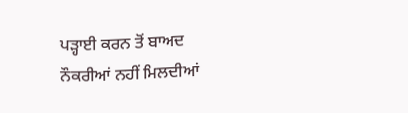ਪੜ੍ਹਾਈ ਕਰਨ ਤੋਂ ਬਾਅਦ ਨੌਕਰੀਆਂ ਨਹੀਂ ਮਿਲਦੀਆਂ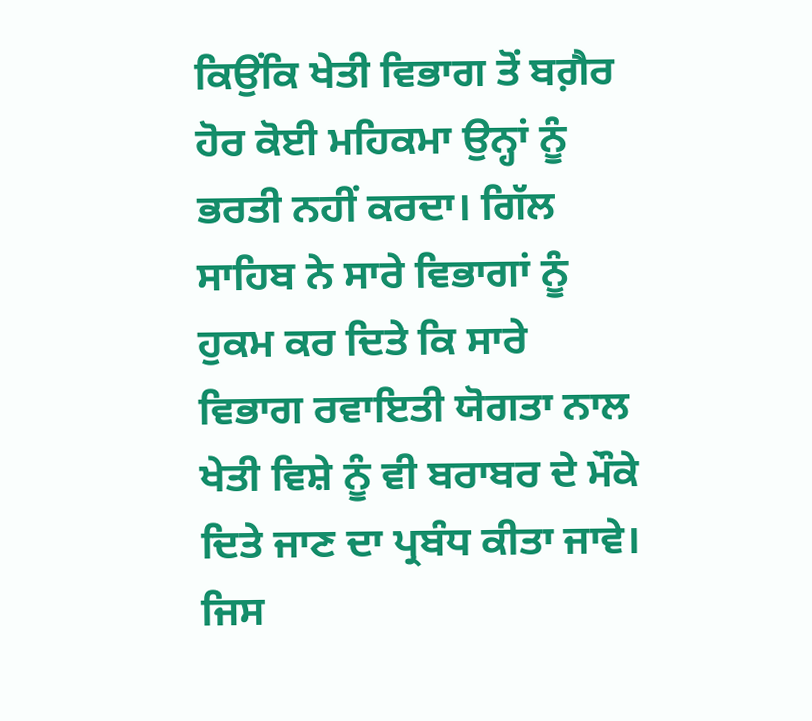ਕਿਉਂਕਿ ਖੇਤੀ ਵਿਭਾਗ ਤੋਂ ਬਗ਼ੈਰ ਹੋਰ ਕੋਈ ਮਹਿਕਮਾ ਉਨ੍ਹਾਂ ਨੂੰ ਭਰਤੀ ਨਹੀਂ ਕਰਦਾ। ਗਿੱਲ ਸਾਹਿਬ ਨੇ ਸਾਰੇ ਵਿਭਾਗਾਂ ਨੂੰ ਹੁਕਮ ਕਰ ਦਿਤੇ ਕਿ ਸਾਰੇ ਵਿਭਾਗ ਰਵਾਇਤੀ ਯੋਗਤਾ ਨਾਲ ਖੇਤੀ ਵਿਸ਼ੇ ਨੂੰ ਵੀ ਬਰਾਬਰ ਦੇ ਮੌਕੇ ਦਿਤੇ ਜਾਣ ਦਾ ਪ੍ਰਬੰਧ ਕੀਤਾ ਜਾਵੇ। ਜਿਸ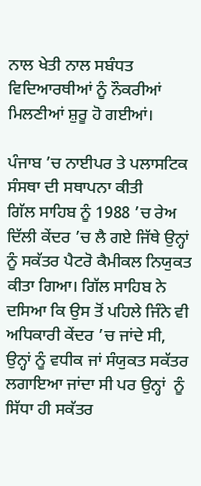ਨਾਲ ਖੇਤੀ ਨਾਲ ਸਬੰਧਤ ਵਿਦਿਆਰਥੀਆਂ ਨੂੰ ਨੌਕਰੀਆਂ ਮਿਲਣੀਆਂ ਸ਼ੁਰੂ ਹੋ ਗਈਆਂ।

ਪੰਜਾਬ ’ਚ ਨਾਈਪਰ ਤੇ ਪਲਾਸਟਿਕ ਸੰਸਥਾ ਦੀ ਸਥਾਪਨਾ ਕੀਤੀ
ਗਿੱਲ ਸਾਹਿਬ ਨੂੰ 1988 ’ਚ ਰੇਅ ਦਿੱਲੀ ਕੇਂਦਰ ’ਚ ਲੈ ਗਏ ਜਿੱਥੇ ਉਨ੍ਹਾਂ ਨੂੰ ਸਕੱਤਰ ਪੈਟਰੋ ਕੈਮੀਕਲ ਨਿਯੁਕਤ ਕੀਤਾ ਗਿਆ। ਗਿੱਲ ਸਾਹਿਬ ਨੇ ਦਸਿਆ ਕਿ ਉਸ ਤੋਂ ਪਹਿਲੇ ਜਿੰਨੇ ਵੀ ਅਧਿਕਾਰੀ ਕੇਂਦਰ ’ਚ ਜਾਂਦੇ ਸੀ, ਉਨ੍ਹਾਂ ਨੂੰ ਵਧੀਕ ਜਾਂ ਸੰਯੁਕਤ ਸਕੱਤਰ ਲਗਾਇਆ ਜਾਂਦਾ ਸੀ ਪਰ ਉਨ੍ਹਾਂ  ਨੂੰ ਸਿੱਧਾ ਹੀ ਸਕੱਤਰ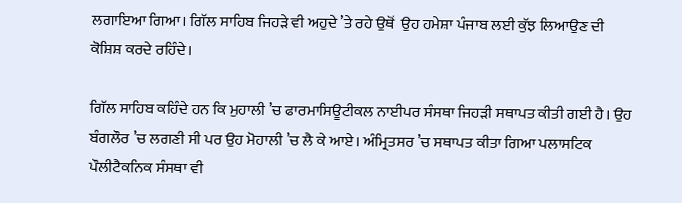ਲਗਾਇਆ ਗਿਆ। ਗਿੱਲ ਸਾਹਿਬ ਜਿਹੜੇ ਵੀ ਅਹੁਦੇ ’ਤੇ ਰਹੇ ਉਥੋਂ  ਉਹ ਹਮੇਸ਼ਾ ਪੰਜਾਬ ਲਈ ਕੁੱਝ ਲਿਆਉਣ ਦੀ ਕੋਸ਼ਿਸ਼ ਕਰਦੇ ਰਹਿੰਦੇ।

ਗਿੱਲ ਸਾਹਿਬ ਕਹਿੰਦੇ ਹਨ ਕਿ ਮੁਹਾਲੀ ’ਚ ਫਾਰਮਾਸਿਊਟੀਕਲ ਨਾਈਪਰ ਸੰਸਥਾ ਜਿਹੜੀ ਸਥਾਪਤ ਕੀਤੀ ਗਈ ਹੈ। ਉਹ ਬੰਗਲੌਰ ’ਚ ਲਗਣੀ ਸੀ ਪਰ ਉਹ ਮੋਹਾਲੀ ’ਚ ਲੈ ਕੇ ਆਏ। ਅੰਮ੍ਰਿਤਸਰ ’ਚ ਸਥਾਪਤ ਕੀਤਾ ਗਿਆ ਪਲਾਸਟਿਕ ਪੌਲੀਟੈਕਨਿਕ ਸੰਸਥਾ ਵੀ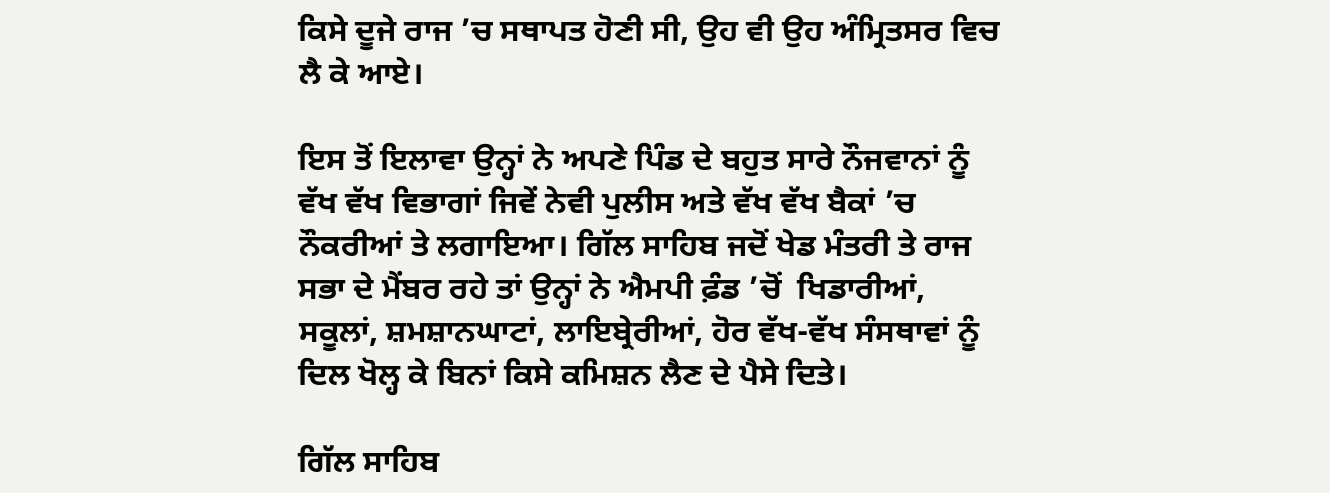ਕਿਸੇ ਦੂਜੇ ਰਾਜ ’ਚ ਸਥਾਪਤ ਹੋਣੀ ਸੀ, ਉਹ ਵੀ ਉਹ ਅੰਮ੍ਰਿਤਸਰ ਵਿਚ ਲੈ ਕੇ ਆਏ।

ਇਸ ਤੋਂ ਇਲਾਵਾ ਉਨ੍ਹਾਂ ਨੇ ਅਪਣੇ ਪਿੰਡ ਦੇ ਬਹੁਤ ਸਾਰੇ ਨੌਜਵਾਨਾਂ ਨੂੰ ਵੱਖ ਵੱਖ ਵਿਭਾਗਾਂ ਜਿਵੇਂ ਨੇਵੀ ਪੁਲੀਸ ਅਤੇ ਵੱਖ ਵੱਖ ਬੈਕਾਂ ’ਚ ਨੌਕਰੀਆਂ ਤੇ ਲਗਾਇਆ। ਗਿੱਲ ਸਾਹਿਬ ਜਦੋਂ ਖੇਡ ਮੰਤਰੀ ਤੇ ਰਾਜ ਸਭਾ ਦੇ ਮੈਂਬਰ ਰਹੇ ਤਾਂ ਉਨ੍ਹਾਂ ਨੇ ਐਮਪੀ ਫ਼ੰਡ ’ਚੋਂ  ਖਿਡਾਰੀਆਂ, ਸਕੂਲਾਂ, ਸ਼ਮਸ਼ਾਨਘਾਟਾਂ, ਲਾਇਬ੍ਰੇਰੀਆਂ, ਹੋਰ ਵੱਖ-ਵੱਖ ਸੰਸਥਾਵਾਂ ਨੂੰ ਦਿਲ ਖੋਲ੍ਹ ਕੇ ਬਿਨਾਂ ਕਿਸੇ ਕਮਿਸ਼ਨ ਲੈਣ ਦੇ ਪੈਸੇ ਦਿਤੇ।

ਗਿੱਲ ਸਾਹਿਬ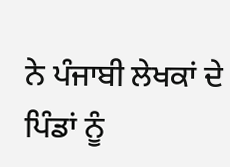ਨੇ ਪੰਜਾਬੀ ਲੇਖਕਾਂ ਦੇ ਪਿੰਡਾਂ ਨੂੰ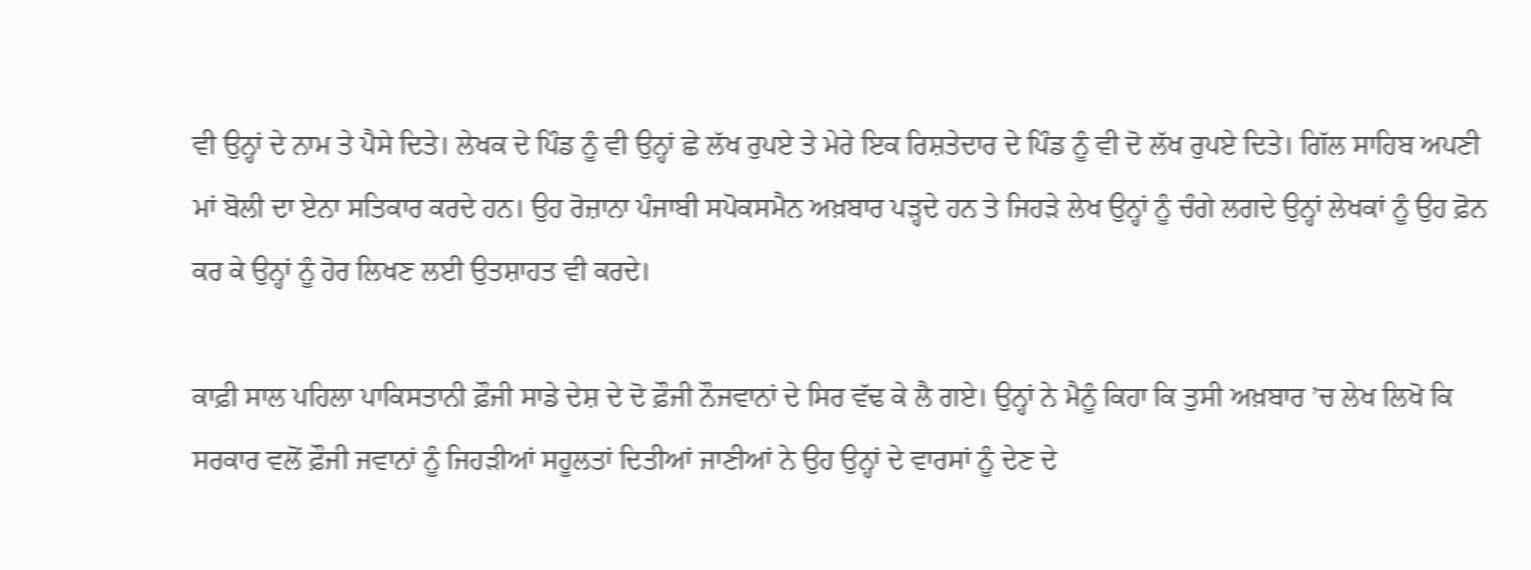ਵੀ ਉਨ੍ਹਾਂ ਦੇ ਨਾਮ ਤੇ ਪੈਸੇ ਦਿਤੇ। ਲੇਖਕ ਦੇ ਪਿੰਡ ਨੂੰ ਵੀ ਉਨ੍ਹਾਂ ਛੇ ਲੱਖ ਰੁਪਏ ਤੇ ਮੇਰੇ ਇਕ ਰਿਸ਼ਤੇਦਾਰ ਦੇ ਪਿੰਡ ਨੂੰ ਵੀ ਦੋ ਲੱਖ ਰੁਪਏ ਦਿਤੇ। ਗਿੱਲ ਸਾਹਿਬ ਅਪਣੀ ਮਾਂ ਬੋਲੀ ਦਾ ਏਨਾ ਸਤਿਕਾਰ ਕਰਦੇ ਹਨ। ਉਹ ਰੋਜ਼ਾਨਾ ਪੰਜਾਬੀ ਸਪੋਕਸਮੈਨ ਅਖ਼ਬਾਰ ਪੜ੍ਹਦੇ ਹਨ ਤੇ ਜਿਹੜੇ ਲੇਖ ਉਨ੍ਹਾਂ ਨੂੰ ਚੰਗੇ ਲਗਦੇ ਉਨ੍ਹਾਂ ਲੇਖਕਾਂ ਨੂੰ ਉਹ ਫ਼ੋਨ ਕਰ ਕੇ ਉਨ੍ਹਾਂ ਨੂੰ ਹੋਰ ਲਿਖਣ ਲਈ ਉਤਸ਼ਾਹਤ ਵੀ ਕਰਦੇ।

ਕਾਫ਼ੀ ਸਾਲ ਪਹਿਲਾ ਪਾਕਿਸਤਾਨੀ ਫ਼ੌਜੀ ਸਾਡੇ ਦੇਸ਼ ਦੇ ਦੋ ਫ਼ੌਜੀ ਨੌਜਵਾਨਾਂ ਦੇ ਸਿਰ ਵੱਢ ਕੇ ਲੈ ਗਏ। ਉਨ੍ਹਾਂ ਨੇ ਮੈਨੂੰ ਕਿਹਾ ਕਿ ਤੁਸੀ ਅਖ਼ਬਾਰ ’ਚ ਲੇਖ ਲਿਖੋ ਕਿ ਸਰਕਾਰ ਵਲੋਂ ਫ਼ੌਜੀ ਜਵਾਨਾਂ ਨੂੰ ਜਿਹੜੀਆਂ ਸਹੂਲਤਾਂ ਦਿਤੀਆਂ ਜਾਣੀਆਂ ਨੇ ਉਹ ਉਨ੍ਹਾਂ ਦੇ ਵਾਰਸਾਂ ਨੂੰ ਦੇਣ ਦੇ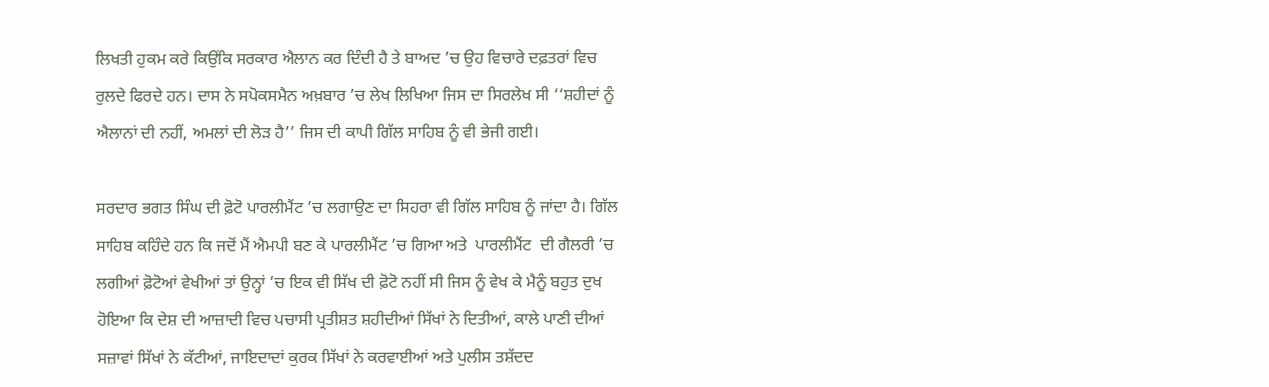ਲਿਖਤੀ ਹੁਕਮ ਕਰੇ ਕਿਉਂਕਿ ਸਰਕਾਰ ਐਲਾਨ ਕਰ ਦਿੰਦੀ ਹੈ ਤੇ ਬਾਅਦ ’ਚ ਉਹ ਵਿਚਾਰੇ ਦਫ਼ਤਰਾਂ ਵਿਚ ਰੁਲਦੇ ਫਿਰਦੇ ਹਨ। ਦਾਸ ਨੇ ਸਪੋਕਸਮੈਨ ਅਖ਼ਬਾਰ ’ਚ ਲੇਖ ਲਿਖਿਆ ਜਿਸ ਦਾ ਸਿਰਲੇਖ ਸੀ ‘‘ਸ਼ਹੀਦਾਂ ਨੂੰ ਐਲਾਨਾਂ ਦੀ ਨਹੀਂ, ਅਮਲਾਂ ਦੀ ਲੋੜ ਹੈ’’ ਜਿਸ ਦੀ ਕਾਪੀ ਗਿੱਲ ਸਾਹਿਬ ਨੂੰ ਵੀ ਭੇਜੀ ਗਈ।

ਸਰਦਾਰ ਭਗਤ ਸਿੰਘ ਦੀ ਫ਼ੋਟੋ ਪਾਰਲੀਮੈਂਟ ’ਚ ਲਗਾਉਣ ਦਾ ਸਿਹਰਾ ਵੀ ਗਿੱਲ ਸਾਹਿਬ ਨੂੰ ਜਾਂਦਾ ਹੈ। ਗਿੱਲ ਸਾਹਿਬ ਕਹਿੰਦੇ ਹਨ ਕਿ ਜਦੋਂ ਮੈਂ ਐਮਪੀ ਬਣ ਕੇ ਪਾਰਲੀਮੈਂਟ ’ਚ ਗਿਆ ਅਤੇ  ਪਾਰਲੀਮੈਂਟ  ਦੀ ਗੈਲਰੀ ’ਚ ਲਗੀਆਂ ਫ਼ੋਟੋਆਂ ਵੇਖੀਆਂ ਤਾਂ ਉਨ੍ਹਾਂ ’ਚ ਇਕ ਵੀ ਸਿੱਖ ਦੀ ਫ਼ੋਟੋ ਨਹੀਂ ਸੀ ਜਿਸ ਨੂੰ ਵੇਖ ਕੇ ਮੈਨੂੰ ਬਹੁਤ ਦੁਖ ਹੋਇਆ ਕਿ ਦੇਸ਼ ਦੀ ਆਜ਼ਾਦੀ ਵਿਚ ਪਚਾਸੀ ਪ੍ਰਤੀਸ਼ਤ ਸ਼ਹੀਦੀਆਂ ਸਿੱਖਾਂ ਨੇ ਦਿਤੀਆਂ, ਕਾਲੇ ਪਾਣੀ ਦੀਆਂ ਸਜ਼ਾਵਾਂ ਸਿੱਖਾਂ ਨੇ ਕੱਟੀਆਂ, ਜਾਇਦਾਦਾਂ ਕੁਰਕ ਸਿੱਖਾਂ ਨੇ ਕਰਵਾਈਆਂ ਅਤੇ ਪੁਲੀਸ ਤਸ਼ੱਦਦ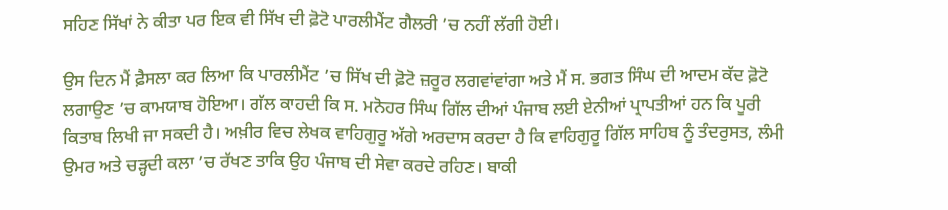ਸਹਿਣ ਸਿੱਖਾਂ ਨੇ ਕੀਤਾ ਪਰ ਇਕ ਵੀ ਸਿੱਖ ਦੀ ਫ਼ੋਟੋ ਪਾਰਲੀਮੈਂਟ ਗੈਲਰੀ ’ਚ ਨਹੀਂ ਲੱਗੀ ਹੋਈ।

ਉਸ ਦਿਨ ਮੈਂ ਫ਼ੈਸਲਾ ਕਰ ਲਿਆ ਕਿ ਪਾਰਲੀਮੈਂਟ ’ਚ ਸਿੱਖ ਦੀ ਫ਼ੋਟੋ ਜ਼ਰੂਰ ਲਗਵਾਂਵਾਂਗਾ ਅਤੇ ਮੈਂ ਸ. ਭਗਤ ਸਿੰਘ ਦੀ ਆਦਮ ਕੱਦ ਫ਼ੋਟੋ ਲਗਾਉਣ ’ਚ ਕਾਮਯਾਬ ਹੋਇਆ। ਗੱਲ ਕਾਹਦੀ ਕਿ ਸ. ਮਨੋਹਰ ਸਿੰਘ ਗਿੱਲ ਦੀਆਂ ਪੰਜਾਬ ਲਈ ਏਨੀਆਂ ਪ੍ਰਾਪਤੀਆਂ ਹਨ ਕਿ ਪੂਰੀ ਕਿਤਾਬ ਲਿਖੀ ਜਾ ਸਕਦੀ ਹੈ। ਅਖ਼ੀਰ ਵਿਚ ਲੇਖਕ ਵਾਹਿਗੁਰੂ ਅੱਗੇ ਅਰਦਾਸ ਕਰਦਾ ਹੈ ਕਿ ਵਾਹਿਗੁਰੂ ਗਿੱਲ ਸਾਹਿਬ ਨੂੰ ਤੰਦਰੁਸਤ, ਲੰਮੀ ਉਮਰ ਅਤੇ ਚੜ੍ਹਦੀ ਕਲਾ ’ਚ ਰੱਖਣ ਤਾਕਿ ਉਹ ਪੰਜਾਬ ਦੀ ਸੇਵਾ ਕਰਦੇ ਰਹਿਣ। ਬਾਕੀ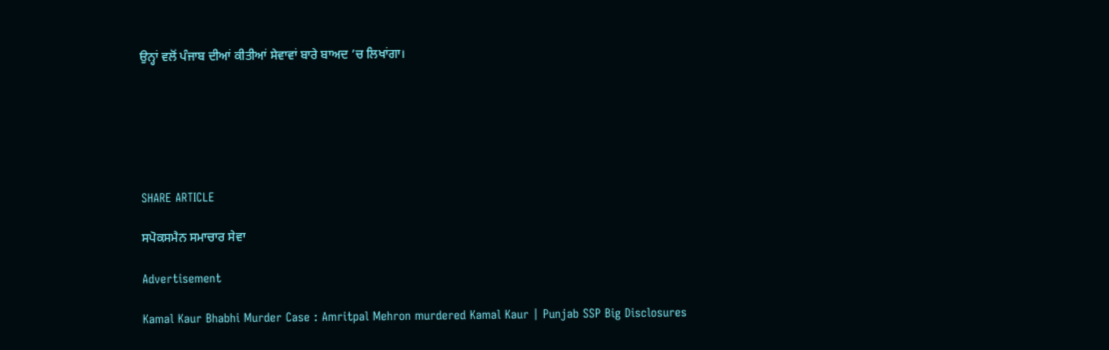ਉਨ੍ਹਾਂ ਵਲੋਂ ਪੰਜਾਬ ਦੀਆਂ ਕੀਤੀਆਂ ਸੇਵਾਵਾਂ ਬਾਰੇ ਬਾਅਦ ’ਚ ਲਿਖਾਂਗਾ।






SHARE ARTICLE

ਸਪੋਕਸਮੈਨ ਸਮਾਚਾਰ ਸੇਵਾ

Advertisement

Kamal Kaur Bhabhi Murder Case : Amritpal Mehron murdered Kamal Kaur | Punjab SSP Big Disclosures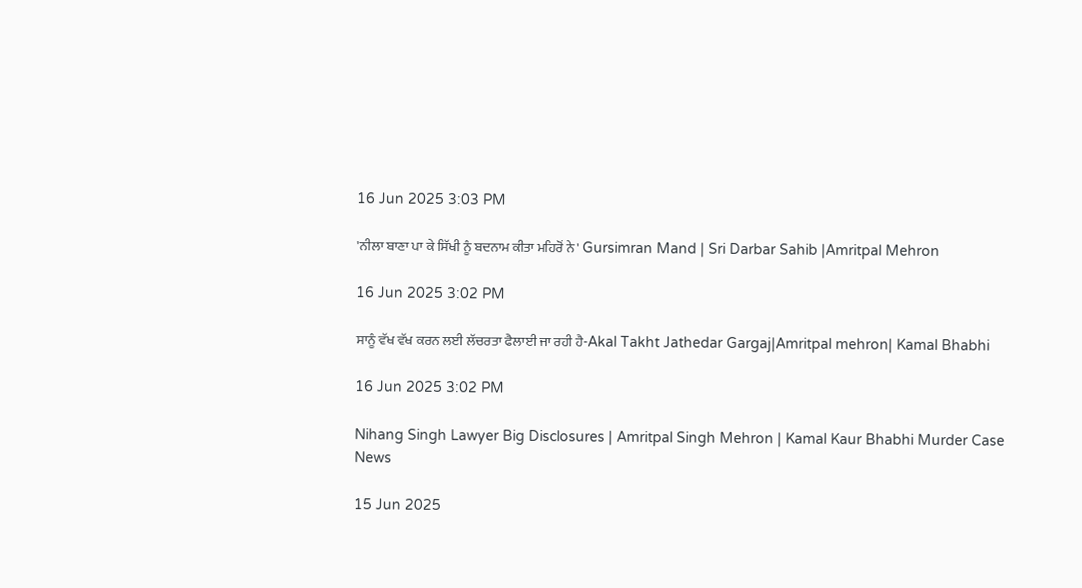16 Jun 2025 3:03 PM

'ਨੀਲਾ ਬਾਣਾ ਪਾ ਕੇ ਸਿੱਖੀ ਨੂੰ ਬਦਨਾਮ ਕੀਤਾ ਮਹਿਰੋਂ ਨੇ' Gursimran Mand | Sri Darbar Sahib |Amritpal Mehron

16 Jun 2025 3:02 PM

ਸਾਨੂੰ ਵੱਖ ਵੱਖ ਕਰਨ ਲਈ ਲੱਚਰਤਾ ਫੈਲਾਈ ਜਾ ਰਹੀ ਹੈ-Akal Takht Jathedar Gargaj|Amritpal mehron| Kamal Bhabhi

16 Jun 2025 3:02 PM

Nihang Singh Lawyer Big Disclosures | Amritpal Singh Mehron | Kamal Kaur Bhabhi Murder Case News

15 Jun 2025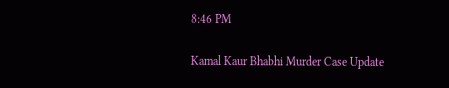8:46 PM

Kamal Kaur Bhabhi Murder Case Update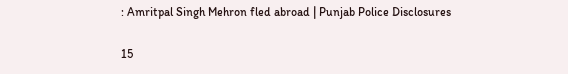: Amritpal Singh Mehron fled abroad | Punjab Police Disclosures

15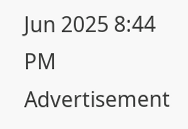Jun 2025 8:44 PM
Advertisement